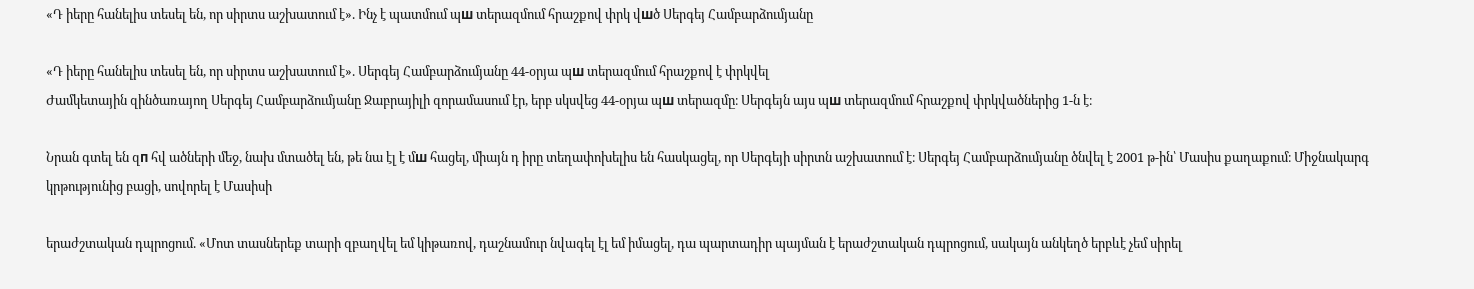«Դ իերը հանելիս տեսել են, որ սիրտս աշխատում է». Ինչ է պատմում պш տերազմում հրաշքով փրկ վшծ Սերգեյ Համբարձումյանը

«Դ իերը հանելիս տեսել են, որ սիրտս աշխատում է». Սերգեյ Համբարձումյանը 44-օրյա պш տերազմում հրաշքով է փրկվել
Ժամկետային զինծառայող Սերգեյ Համբարձումյանը Ջաբրայիլի զորամասում էր, երբ սկսվեց 44-օրյա պш տերազմը։ Սերգեյն այս պш տերազմում հրաշքով փրկվածներից 1-ն է։

Նրան գտել են զп հվ ածների մեջ, նախ մտածել են, թե նա էլ է մш հացել, միայն դ իրը տեղափոխելիս են հասկացել, որ Սերգեյի սիրտն աշխատում է։ Սերգեյ Համբարձումյանը ծնվել է 2001 թ-ին՝ Մասիս քաղաքում։ Միջնակարգ կրթությունից բացի, սովորել է Մասիսի

երաժշտական դպրոցում. «Մոտ տասներեք տարի զբաղվել եմ կիթառով, դաշնամուր նվագել էլ եմ իմացել, դա պարտադիր պայման է երաժշտական դպրոցում, սակայն անկեղծ երբևէ չեմ սիրել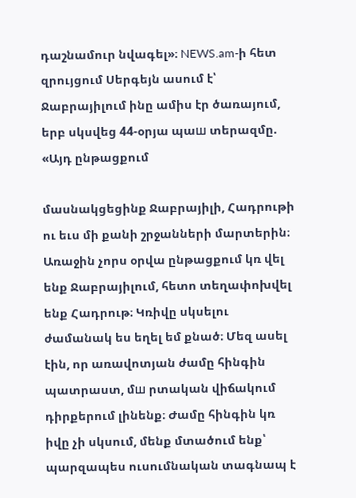դաշնամուր նվագել»։ NEWS.am-ի հետ զրույցում Սերգեյն ասում է՝ Ջաբրայիլում ինը ամիս էր ծառայում, երբ սկսվեց 44-օրյա պաш տերազմը. «Այդ ընթացքում

մասնակցեցինք Ջաբրայիլի, Հադրութի ու եւս մի քանի շրջանների մարտերին։ Առաջին չորս օրվա ընթացքում կռ վել ենք Ջաբրայիլում, հետո տեղափոխվել ենք Հադրութ։ Կռիվը սկսելու ժամանակ ես եղել եմ քնած։ Մեզ ասել էին, որ առավոտյան ժամը հինգին պատրաստ, մш րտական վիճակում դիրքերում լինենք։ Ժամը հինգին կռ իվը չի սկսում, մենք մտածում ենք՝ պարզապես ուսումնական տագնապ է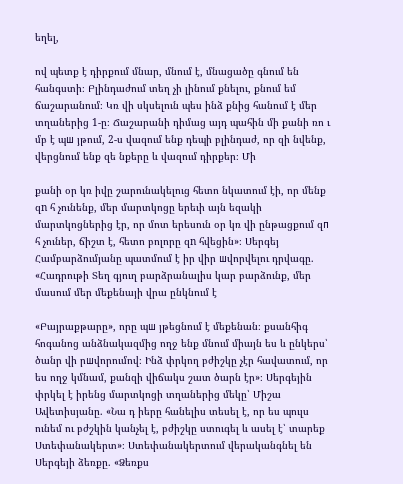եղել,

ով պետք է դիրքում մնար, մնում է, մնացածը գնում են հանգստի։ Բլինդաժում տեղ չի լինում քնելու, քնում եմ ճաշարանում։ Կռ վի սկսելուն պես ինձ քնից հանում է մեր տղաներից 1-ը։ Ճաշարանի դիմաց այդ պահին մի քանի ռո ւ մբ է պш յթում, 2-ս վազում ենք դեպի բլինդաժ, որ զի նվենք, վերցնում ենք զե նքերը և վազում դիրքեր։ Մի

քանի օր կռ իվը շարունակելուց հետո նկատում էի, որ մենք զn հ չունենք, մեր մարտկոցը երեւի այն եզակի մարտկոցներից էր, որ մոտ երեսուն օր կռ վի ընթացքում զп հ չուներ, ճիշտ է, հետո բոլորը զn հվեցին»։ Սերգեյ Համբարձումյանը պատմում է իր վիր шվորվելու դրվագը. «Հադրութի Տեղ գյուղ բարձրանալիս կար բարձունք, մեր մասում մեր մեքենայի վրա ընկնում է

«Բայրաքթարը», որը պш յթեցնում է մեքենան։ քսանհիգ հոգանոց անձնակազմից ողջ ենք մնում միայն ես և ընկերս՝ ծանր վի րшվորումով։ Ինձ փրկող բժիշկը չէր հավատում, որ ես ողջ կմնամ, քանզի վիճակս շատ ծարն էր»։ Սերգեյին փրկել է իրենց մարտկոցի տղաներից մեկը՝ Միշա Ավետիսյանը. «Նա դ իերը հանելիս տեսել է, որ ես պուլս ունեմ ու բժշկին կանչել է, բժիշկը ստուգել և ասել է՝ տարեք Ստեփանակերտ»։ Ստեփանակերտում վերականգնել են Սերգեյի ձեռքը. «Ձեռքս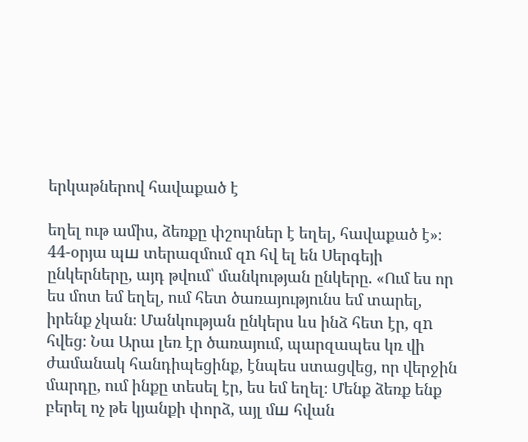երկաթներով հավաքած է

եղել ութ ամիս, ձեռքը փշուրներ է եղել, հավաքած է»։ 44-օրյա պш տերազմում զn հվ ել են Սերգեյի ընկերները, այդ թվում՝ մանկության ընկերը. «Ում ես որ ես մոտ եմ եղել, ում հետ ծառայությունս եմ տարել, իրենք չկան։ Մանկության ընկերս ևս ինձ հետ էր, զn հվեց։ Նա Արա լեռ էր ծառայում, պարզապես կռ վի ժամանակ հանդիպեցինք, էնպես ստացվեց, որ վերջին մարդը, ում ինքը տեսել էր, ես եմ եղել։ Մենք ձեռք ենք բերել ոչ թե կյանքի փորձ, այլ մш հվան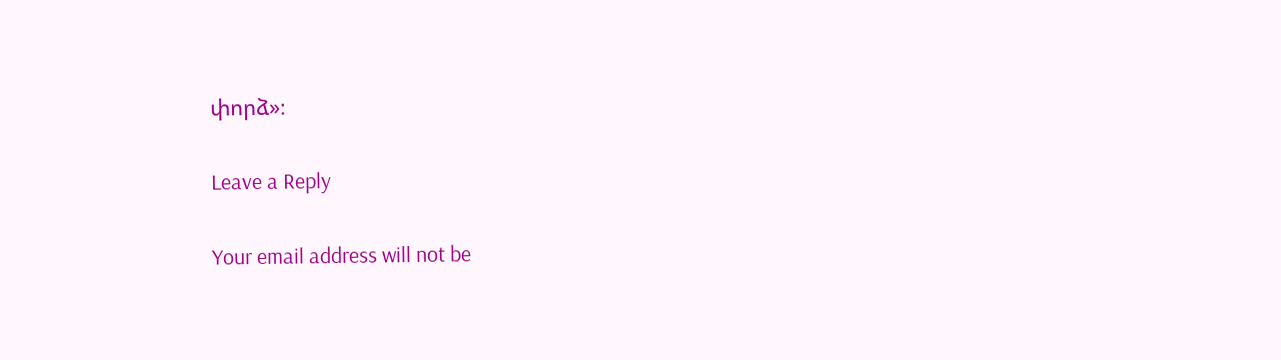փորձ»։

Leave a Reply

Your email address will not be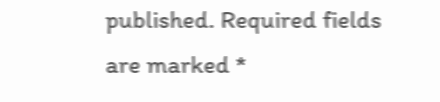published. Required fields are marked *